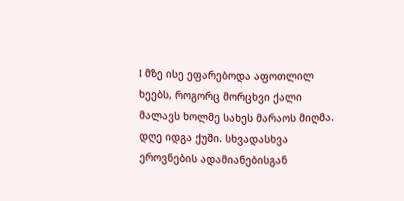I მზე ისე ეფარებოდა აფოთლილ ხეებს, როგორც მორცხვი ქალი მალავს ხოლმე სახეს მარაოს მიღმა. დღე იდგა ქუში. სხვადასხვა ეროვნების ადამიანებისგან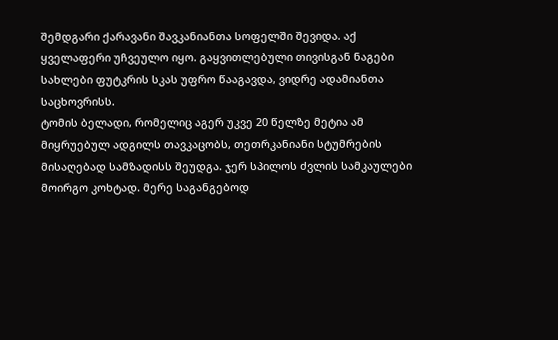შემდგარი ქარავანი შავკანიანთა სოფელში შევიდა. აქ ყველაფერი უჩვეულო იყო. გაყვითლებული თივისგან ნაგები სახლები ფუტკრის სკას უფრო წააგავდა, ვიდრე ადამიანთა საცხოვრისს.
ტომის ბელადი, რომელიც აგერ უკვე 20 წელზე მეტია ამ მიყრუებულ ადგილს თავკაცობს, თეთრკანიანი სტუმრების მისაღებად სამზადისს შეუდგა. ჯერ სპილოს ძვლის სამკაულები მოირგო კოხტად. მერე საგანგებოდ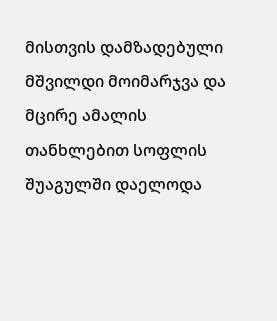მისთვის დამზადებული მშვილდი მოიმარჯვა და მცირე ამალის თანხლებით სოფლის შუაგულში დაელოდა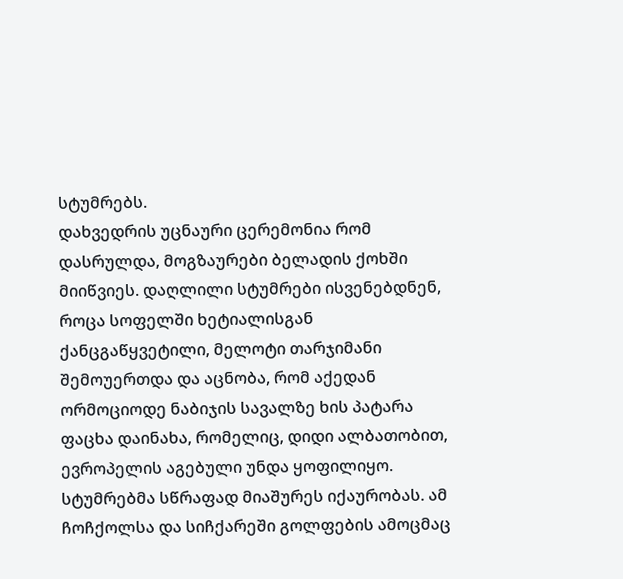სტუმრებს.
დახვედრის უცნაური ცერემონია რომ დასრულდა, მოგზაურები ბელადის ქოხში მიიწვიეს. დაღლილი სტუმრები ისვენებდნენ, როცა სოფელში ხეტიალისგან ქანცგაწყვეტილი, მელოტი თარჯიმანი შემოუერთდა და აცნობა, რომ აქედან ორმოციოდე ნაბიჯის სავალზე ხის პატარა ფაცხა დაინახა, რომელიც, დიდი ალბათობით, ევროპელის აგებული უნდა ყოფილიყო. სტუმრებმა სწრაფად მიაშურეს იქაურობას. ამ ჩოჩქოლსა და სიჩქარეში გოლფების ამოცმაც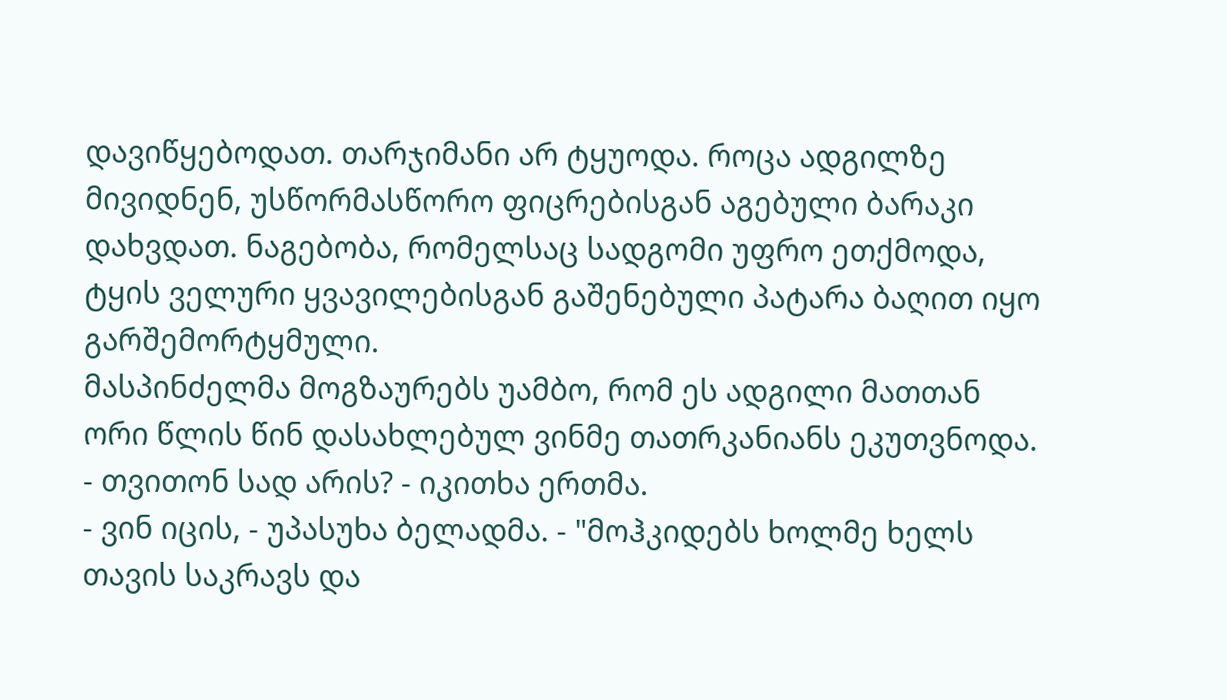დავიწყებოდათ. თარჯიმანი არ ტყუოდა. როცა ადგილზე მივიდნენ, უსწორმასწორო ფიცრებისგან აგებული ბარაკი დახვდათ. ნაგებობა, რომელსაც სადგომი უფრო ეთქმოდა, ტყის ველური ყვავილებისგან გაშენებული პატარა ბაღით იყო გარშემორტყმული.
მასპინძელმა მოგზაურებს უამბო, რომ ეს ადგილი მათთან ორი წლის წინ დასახლებულ ვინმე თათრკანიანს ეკუთვნოდა.
- თვითონ სად არის? - იკითხა ერთმა.
- ვინ იცის, - უპასუხა ბელადმა. - "მოჰკიდებს ხოლმე ხელს თავის საკრავს და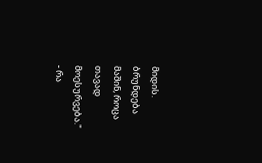მიდის. ბრუნდება მაშინ, როცა თავად მოესურვება."
- რა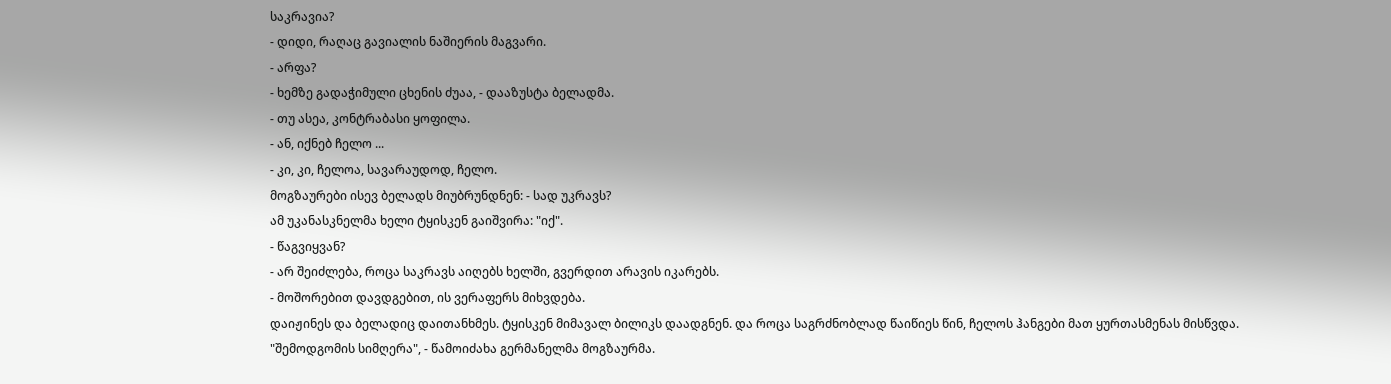საკრავია?
- დიდი, რაღაც გავიალის ნაშიერის მაგვარი.
- არფა?
- ხემზე გადაჭიმული ცხენის ძუაა, - დააზუსტა ბელადმა.
- თუ ასეა, კონტრაბასი ყოფილა.
- ან, იქნებ ჩელო ...
- კი, კი, ჩელოა, სავარაუდოდ, ჩელო.
მოგზაურები ისევ ბელადს მიუბრუნდნენ: - სად უკრავს?
ამ უკანასკნელმა ხელი ტყისკენ გაიშვირა: "იქ".
- წაგვიყვან?
- არ შეიძლება, როცა საკრავს აიღებს ხელში, გვერდით არავის იკარებს.
- მოშორებით დავდგებით, ის ვერაფერს მიხვდება.
დაიჟინეს და ბელადიც დაითანხმეს. ტყისკენ მიმავალ ბილიკს დაადგნენ. და როცა საგრძნობლად წაიწიეს წინ, ჩელოს ჰანგები მათ ყურთასმენას მისწვდა.
"შემოდგომის სიმღერა", - წამოიძახა გერმანელმა მოგზაურმა.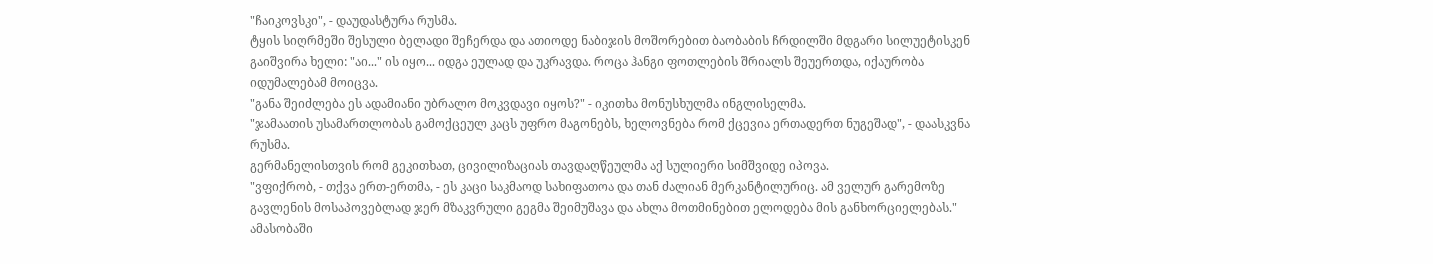"ჩაიკოვსკი", - დაუდასტურა რუსმა.
ტყის სიღრმეში შესული ბელადი შეჩერდა და ათიოდე ნაბიჯის მოშორებით ბაობაბის ჩრდილში მდგარი სილუეტისკენ გაიშვირა ხელი: "აი..." ის იყო... იდგა ეულად და უკრავდა. როცა ჰანგი ფოთლების შრიალს შეუერთდა, იქაურობა იდუმალებამ მოიცვა.
"განა შეიძლება ეს ადამიანი უბრალო მოკვდავი იყოს?" - იკითხა მონუსხულმა ინგლისელმა.
"ჯამაათის უსამართლობას გამოქცეულ კაცს უფრო მაგონებს, ხელოვნება რომ ქცევია ერთადერთ ნუგეშად", - დაასკვნა რუსმა.
გერმანელისთვის რომ გეკითხათ, ცივილიზაციას თავდაღწეულმა აქ სულიერი სიმშვიდე იპოვა.
"ვფიქრობ, - თქვა ერთ-ერთმა, - ეს კაცი საკმაოდ სახიფათოა და თან ძალიან მერკანტილურიც. ამ ველურ გარემოზე გავლენის მოსაპოვებლად ჯერ მზაკვრული გეგმა შეიმუშავა და ახლა მოთმინებით ელოდება მის განხორციელებას."
ამასობაში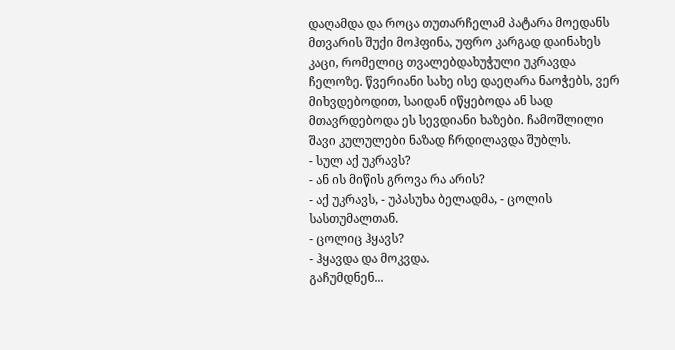დაღამდა და როცა თუთარჩელამ პატარა მოედანს მთვარის შუქი მოჰფინა, უფრო კარგად დაინახეს კაცი, რომელიც თვალებდახუჭული უკრავდა ჩელოზე. წვერიანი სახე ისე დაეღარა ნაოჭებს, ვერ მიხვდებოდით, საიდან იწყებოდა ან სად მთავრდებოდა ეს სევდიანი ხაზები. ჩამოშლილი შავი კულულები ნაზად ჩრდილავდა შუბლს.
- სულ აქ უკრავს?
- ან ის მიწის გროვა რა არის?
- აქ უკრავს, - უპასუხა ბელადმა, - ცოლის სასთუმალთან.
- ცოლიც ჰყავს?
- ჰყავდა და მოკვდა.
გაჩუმდნენ...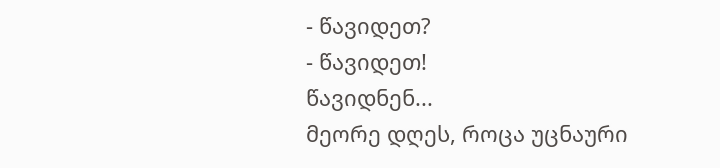- წავიდეთ?
- წავიდეთ!
წავიდნენ...
მეორე დღეს, როცა უცნაური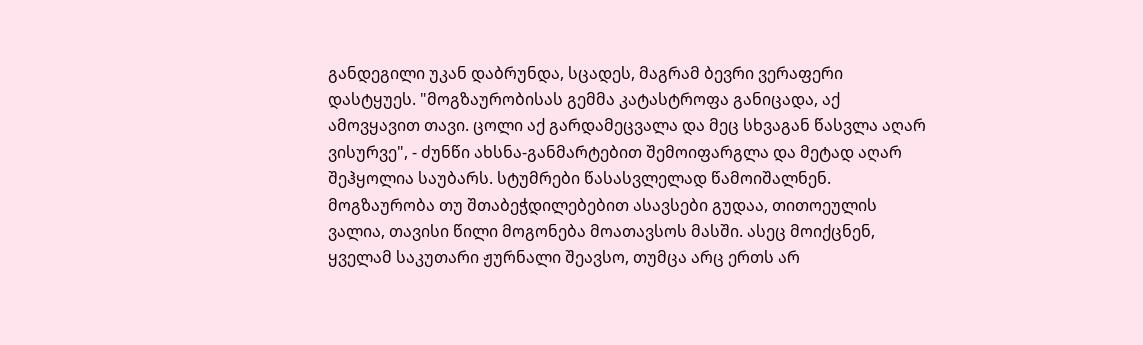განდეგილი უკან დაბრუნდა, სცადეს, მაგრამ ბევრი ვერაფერი დასტყუეს. "მოგზაურობისას გემმა კატასტროფა განიცადა, აქ ამოვყავით თავი. ცოლი აქ გარდამეცვალა და მეც სხვაგან წასვლა აღარ ვისურვე", - ძუნწი ახსნა-განმარტებით შემოიფარგლა და მეტად აღარ შეჰყოლია საუბარს. სტუმრები წასასვლელად წამოიშალნენ.
მოგზაურობა თუ შთაბეჭდილებებით ასავსები გუდაა, თითოეულის ვალია, თავისი წილი მოგონება მოათავსოს მასში. ასეც მოიქცნენ, ყველამ საკუთარი ჟურნალი შეავსო, თუმცა არც ერთს არ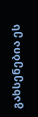გახსენებია ეს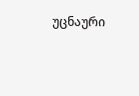უცნაური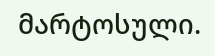მარტოსული.